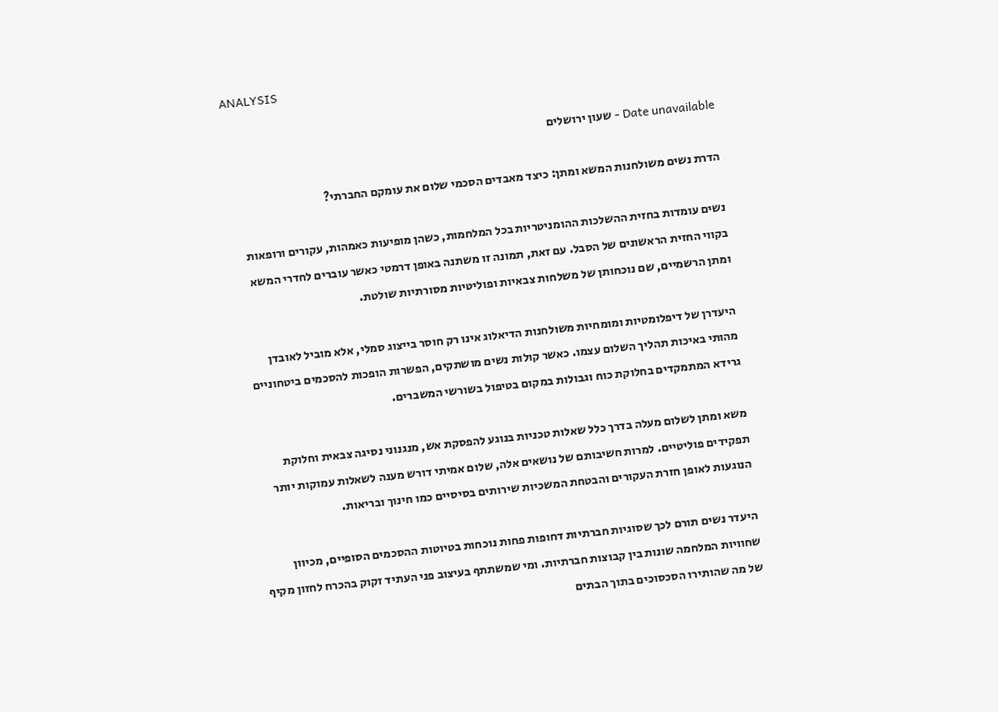ANALYSIS

Date unavailable - שעון ירושלים

הדרת נשים משולחנות המשא ומתן: כיצד מאבדים הסכמי שלום את עומקם החברתי?

נשים עומדות בחזית ההשלכות ההומניטריות בכל המלחמות, כשהן מופיעות כאמהות, עקורים ורופאות בקווי החזית הראשונים של הסבל. עם זאת, תמונה זו משתנה באופן דרמטי כאשר עוברים לחדרי המשא ומתן הרשמיים, שם נוכחותן של משלחות צבאיות ופוליטיות מסורתיות שולטת.

היעדרן של דיפלומטיות ומומחיות משולחנות הדיאלוג אינו רק חוסר בייצוג סמלי, אלא מוביל לאובדן מהותי באיכות תהליך השלום עצמו. כאשר קולות נשים מושתקים, הפשרות הופכות להסכמים ביטחוניים גרידא המתמקדים בחלוקת כוח וגבולות במקום בטיפול בשורשי המשברים.

משא ומתן לשלום מעלה בדרך כלל שאלות טכניות בנוגע להפסקת אש, מנגנוני נסיגה צבאית וחלוקת תפקידים פוליטיים. למרות חשיבותם של נושאים אלה, שלום אמיתי דורש מענה לשאלות עמוקות יותר הנוגעות לאופן חזרת העקורים והבטחת המשכיות שירותים בסיסיים כמו חינוך ובריאות.

היעדר נשים תורם לכך שסוגיות חברתיות דחופות פחות נוכחות בטיוטות ההסכמים הסופיים, מכיוון שחוויות המלחמה שונות בין קבוצות חברתיות. ומי שמשתתף בעיצוב פני העתיד זקוק בהכרח לחזון מקיף של מה שהותירו הסכסוכים בתוך הבתים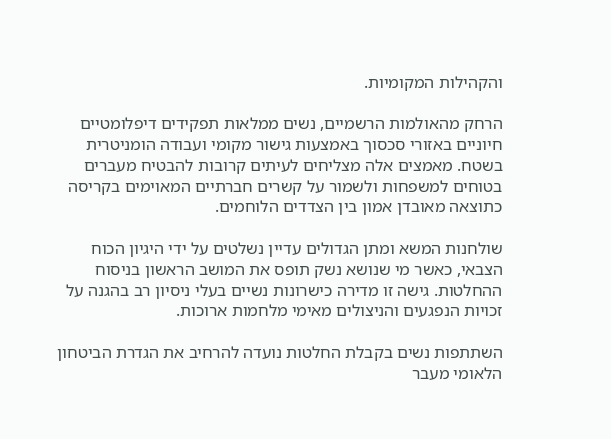והקהילות המקומיות.

הרחק מהאולמות הרשמיים, נשים ממלאות תפקידים דיפלומטיים חיוניים באזורי סכסוך באמצעות גישור מקומי ועבודה הומניטרית בשטח. מאמצים אלה מצליחים לעיתים קרובות להבטיח מעברים בטוחים למשפחות ולשמור על קשרים חברתיים המאוימים בקריסה כתוצאה מאובדן אמון בין הצדדים הלוחמים.

שולחנות המשא ומתן הגדולים עדיין נשלטים על ידי היגיון הכוח הצבאי, כאשר מי שנושא נשק תופס את המושב הראשון בניסוח ההחלטות. גישה זו מדירה כישרונות נשיים בעלי ניסיון רב בהגנה על זכויות הנפגעים והניצולים מאימי מלחמות ארוכות.

השתתפות נשים בקבלת החלטות נועדה להרחיב את הגדרת הביטחון הלאומי מעבר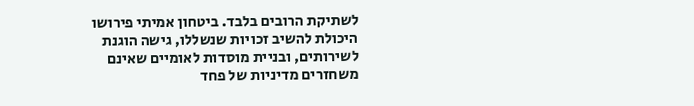לשתיקת הרובים בלבד. ביטחון אמיתי פירושו היכולת להשיב זכויות שנשללו, גישה הוגנת לשירותים, ובניית מוסדות לאומיים שאינם משחזרים מדיניות של פחד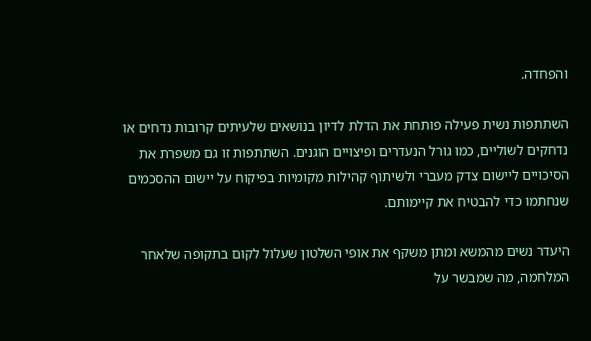והפחדה.

השתתפות נשית פעילה פותחת את הדלת לדיון בנושאים שלעיתים קרובות נדחים או נדחקים לשוליים, כמו גורל הנעדרים ופיצויים הוגנים. השתתפות זו גם משפרת את הסיכויים ליישום צדק מעברי ולשיתוף קהילות מקומיות בפיקוח על יישום ההסכמים שנחתמו כדי להבטיח את קיימותם.

היעדר נשים מהמשא ומתן משקף את אופי השלטון שעלול לקום בתקופה שלאחר המלחמה, מה שמבשר על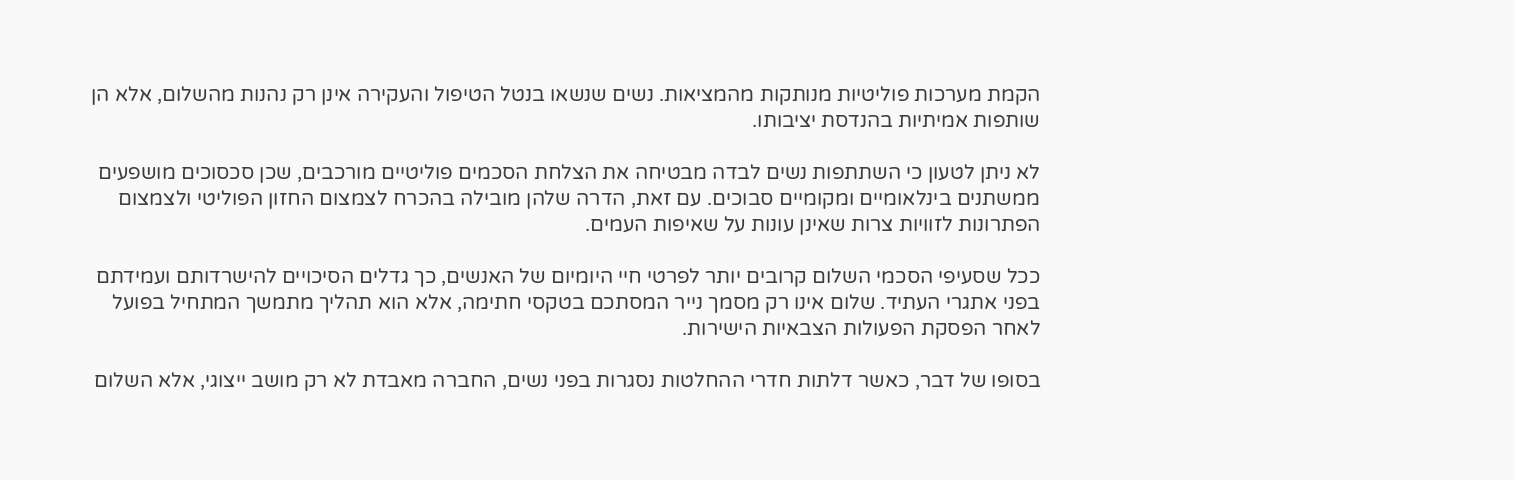הקמת מערכות פוליטיות מנותקות מהמציאות. נשים שנשאו בנטל הטיפול והעקירה אינן רק נהנות מהשלום, אלא הן שותפות אמיתיות בהנדסת יציבותו.

לא ניתן לטעון כי השתתפות נשים לבדה מבטיחה את הצלחת הסכמים פוליטיים מורכבים, שכן סכסוכים מושפעים ממשתנים בינלאומיים ומקומיים סבוכים. עם זאת, הדרה שלהן מובילה בהכרח לצמצום החזון הפוליטי ולצמצום הפתרונות לזוויות צרות שאינן עונות על שאיפות העמים.

ככל שסעיפי הסכמי השלום קרובים יותר לפרטי חיי היומיום של האנשים, כך גדלים הסיכויים להישרדותם ועמידתם בפני אתגרי העתיד. שלום אינו רק מסמך נייר המסתכם בטקסי חתימה, אלא הוא תהליך מתמשך המתחיל בפועל לאחר הפסקת הפעולות הצבאיות הישירות.

בסופו של דבר, כאשר דלתות חדרי ההחלטות נסגרות בפני נשים, החברה מאבדת לא רק מושב ייצוגי, אלא השלום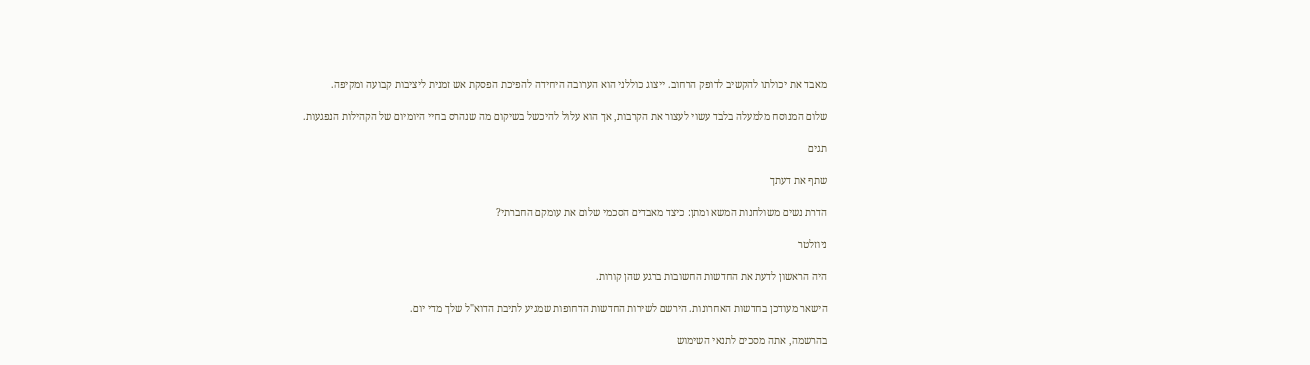מאבד את יכולתו להקשיב לדופק הרחוב. ייצוג כוללני הוא הערובה היחידה להפיכת הפסקת אש זמנית ליציבות קבועה ומקיפה.

שלום המנוסח מלמעלה בלבד עשוי לעצור את הקרבות, אך הוא עלול להיכשל בשיקום מה שנהרס בחיי היומיום של הקהילות הנפגעות.

תגים

שתף את דעתך

הדרת נשים משולחנות המשא ומתן: כיצד מאבדים הסכמי שלום את עומקם החברתי?

ניוזלטר

היה הראשון לדעת את החדשות החשובות ברגע שהן קורות.

הישאר מעודכן בחדשות האחרונות. הירשם לשירות החדשות הדחופות שמגיע לתיבת הדוא"ל שלך מדי יום.

בהרשמה, אתה מסכים לתנאי השימוש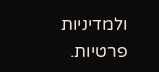ולמדיניות פרטיות.